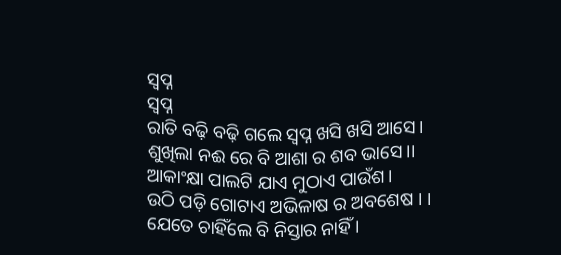ସ୍ବପ୍ନ
ସ୍ବପ୍ନ
ରାତି ବଢ଼ି ବଢ଼ି ଗଲେ ସ୍ବପ୍ନ ଖସି ଖସି ଆସେ।
ଶୁଖିଲା ନଈ ରେ ବି ଆଶା ର ଶବ ଭାସେ।।
ଆକାଂକ୍ଷା ପାଲଟି ଯାଏ ମୁଠାଏ ପାଉଁଶ।
ଉଠି ପଡ଼ି ଗୋଟାଏ ଅଭିଳାଷ ର ଅବଶେଷ । ।
ଯେତେ ଚାହିଁଲେ ବି ନିସ୍ତାର ନାହିଁ ।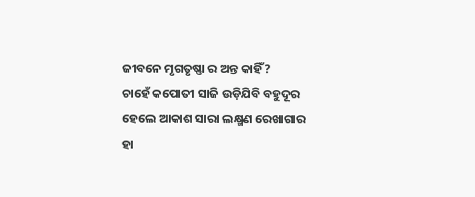ଜୀବନେ ମୃଗତୃଷ୍ଣା ର ଅନ୍ତ କାହିଁ?
ଚାହେଁ କପୋତୀ ସାଜି ଉଡ଼ିଯିବି ବହୁଦୂର
ହେଲେ ଆକାଶ ସାରା ଲକ୍ଷ୍ମଣ ରେଖାଗାର
ହା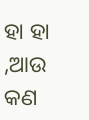ହା ହା ,ଆଉ କଣ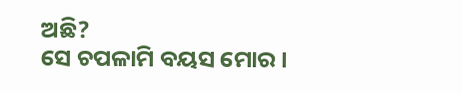ଅଛି?
ସେ ଚପଳାମି ବୟସ ମୋର ।